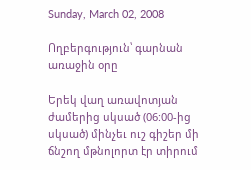Sunday, March 02, 2008

Ողբերգություն՝ գարնան առաջին օրը

Երեկ վաղ առավոտյան ժամերից սկսած (06:00-ից սկսած) մինչեւ ուշ գիշեր մի ճնշող մթնոլորտ էր տիրում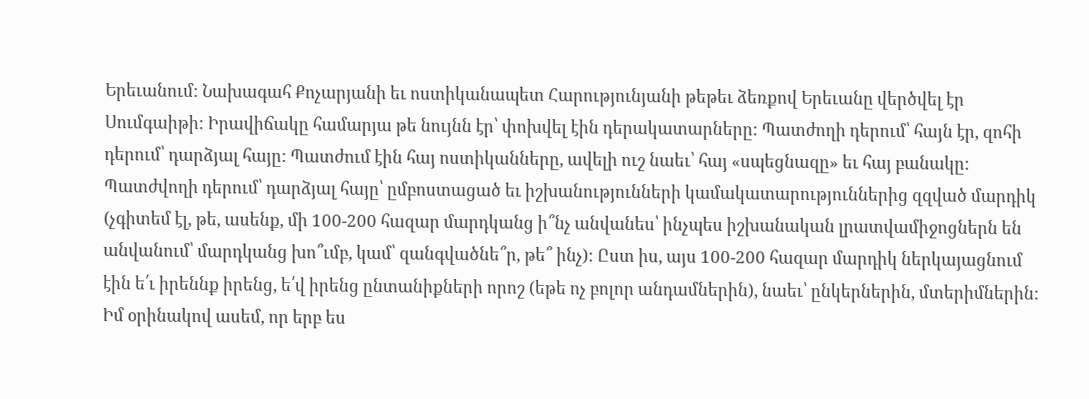Երեւանում: Նախագահ Քոչարյանի եւ ոստիկանապետ Հարությունյանի թեթեւ ձեռքով Երեւանը վերծվել էր Սումգաիթի: Իրավիճակը համարյա թե նույնն էր՝ փոխվել էին դերակատարները: Պատժողի դերում՝ հայն էր, զոհի դերում՝ դարձյալ հայը: Պատժում էին հայ ոստիկանները, ավելի ուշ նաեւ՝ հայ «սպեցնազը» եւ հայ բանակը: Պատժվողի դերում՝ դարձյալ հայը՝ ըմբոստացած եւ իշխանությունների կամակատարություններից զզված մարդիկ (չգիտեմ էլ, թե, ասենք, մի 100-200 հազար մարդկանց ի՞նչ անվանես՝ ինչպես իշխանական լրատվամիջոցներն են անվանում՝ մարդկանց խո՞ւմբ, կամ՝ զանգվածնե՞ր, թե՞ ինչ): Ըստ իս, այս 100-200 հազար մարդիկ ներկայացնում էին ե՛ւ իրեննք իրենց, ե՛վ իրենց ընտանիքների որոշ (եթե ոչ բոլոր անդամներին), նաեւ՝ ընկերներին, մտերիմներին: Իմ օրինակով ասեմ, որ երբ ես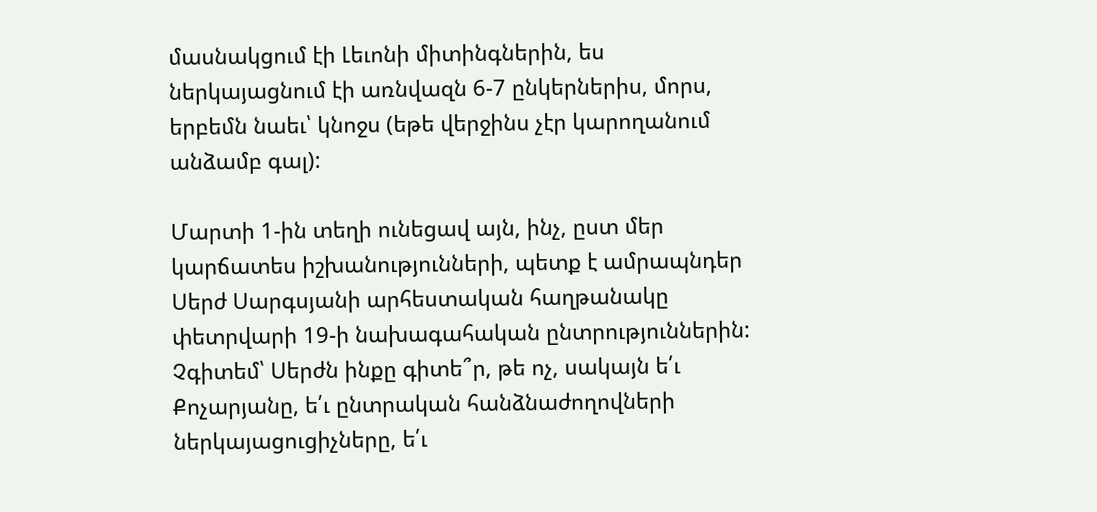մասնակցում էի Լեւոնի միտինգներին, ես ներկայացնում էի առնվազն 6-7 ընկերներիս, մորս, երբեմն նաեւ՝ կնոջս (եթե վերջինս չէր կարողանում անձամբ գալ):

Մարտի 1-ին տեղի ունեցավ այն, ինչ, ըստ մեր կարճատես իշխանությունների, պետք է ամրապնդեր Սերժ Սարգսյանի արհեստական հաղթանակը փետրվարի 19-ի նախագահական ընտրություններին: Չգիտեմ՝ Սերժն ինքը գիտե՞ր, թե ոչ, սակայն ե՛ւ Քոչարյանը, ե՛ւ ընտրական հանձնաժողովների ներկայացուցիչները, ե՛ւ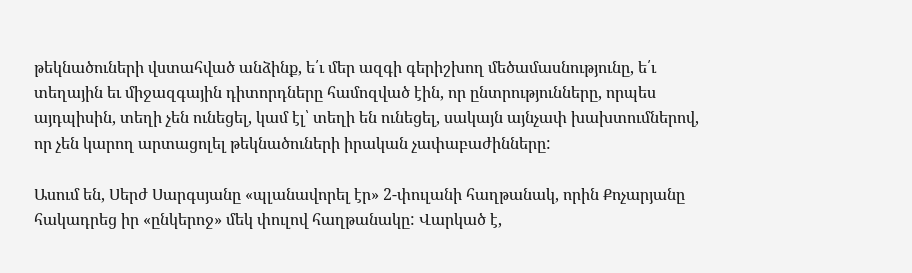թեկնածուների վստահված անձինք, ե՛ւ մեր ազգի գերիշխող մեծամասնությունը, ե՛ւ տեղային եւ միջազգային դիտորդները համոզված էին, որ ընտրությունները, որպես այդպիսին, տեղի չեն ունեցել, կամ էլ՝ տեղի են ունեցել, սակայն այնչափ խախտումներով, որ չեն կարող արտացոլել թեկնածուների իրական չափաբաժինները:

Ասում են, Սերժ Սարգսյանը «պլանավորել էր» 2-փուլանի հաղթանակ, որին Քոչարյանը հակադրեց իր «ընկերոջ» մեկ փուլով հաղթանակը: Վարկած է,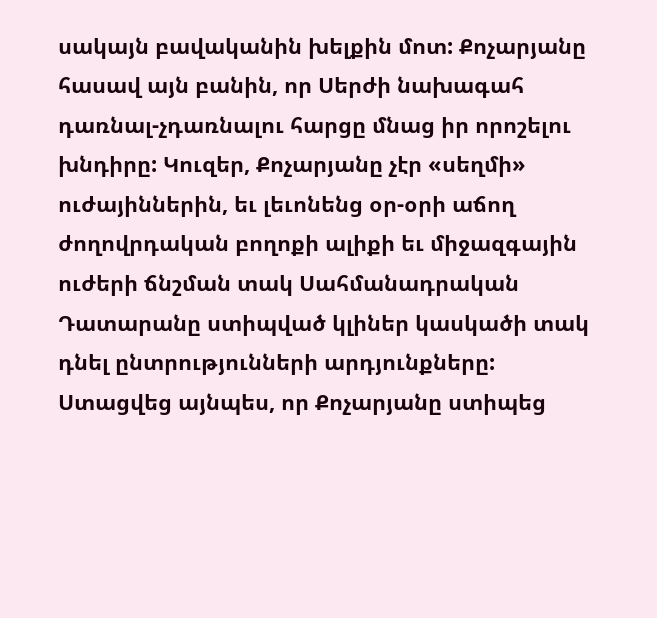սակայն բավականին խելքին մոտ: Քոչարյանը հասավ այն բանին, որ Սերժի նախագահ դառնալ-չդառնալու հարցը մնաց իր որոշելու խնդիրը: Կուզեր, Քոչարյանը չէր «սեղմի» ուժայիններին, եւ լեւոնենց օր-օրի աճող ժողովրդական բողոքի ալիքի եւ միջազգային ուժերի ճնշման տակ Սահմանադրական Դատարանը ստիպված կլիներ կասկածի տակ դնել ընտրությունների արդյունքները: Ստացվեց այնպես, որ Քոչարյանը ստիպեց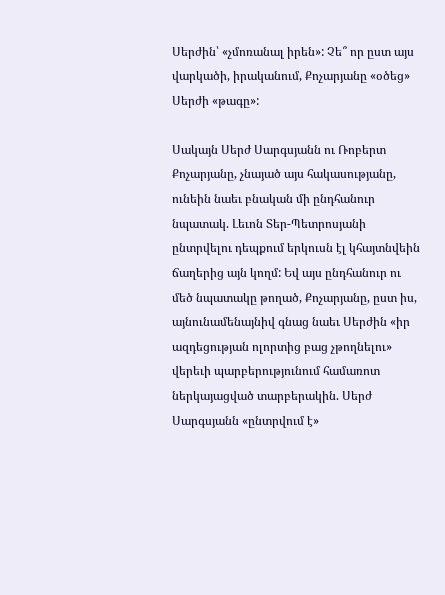Սերժին՝ «չմոռանալ իրեն»: Չե՞ որ ըստ այս վարկածի, իրականում, Քոչարյանը «օծեց» Սերժի «թագը»:

Սակայն Սերժ Սարգսյանն ու Ռոբերտ Քոչարյանը, չնայած այս հակասությանը, ունեին նաեւ բնական մի ընդհանուր նպատակ. Լեւոն Տեր-Պետրոսյանի ընտրվելու դեպքում երկուսն էլ կհայտնվեին ճաղերից այն կողմ: Եվ այս ընդհանուր ու մեծ նպատակը թողած, Քոչարյանը, ըստ իս, այնունամենայնիվ գնաց նաեւ Սերժին «իր ազդեցության ոլորտից բաց չթողնելու» վերեւի պարբերությունում համառոտ ներկայացված տարբերակին. Սերժ Սարգսյանն «ընտրվում է»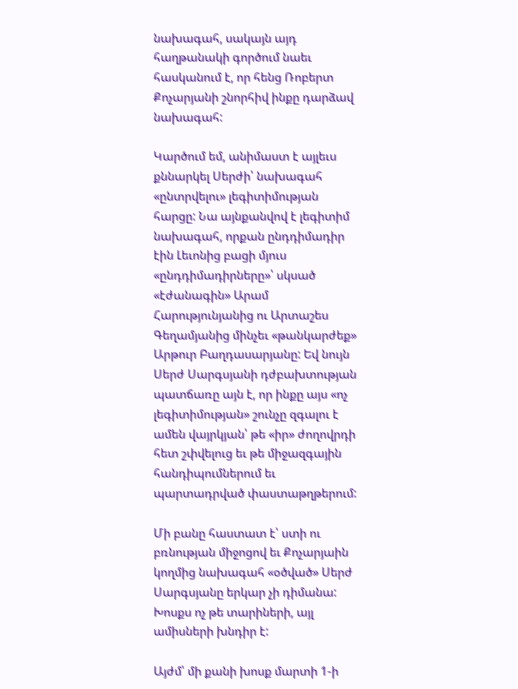նախագահ, սակայն այդ հաղթանակի գործում նաեւ հասկանում է, որ հենց Ռոբերտ Քոչարյանի շնորհիվ ինքը դարձավ նախագահ:

Կարծում եմ, անիմաստ է այլեւս քննարկել Սերժի՝ նախագահ «ընտրվելու» լեգիտիմության հարցը: Նա այնքանվով է լեգիտիմ նախագահ, որքան ընդդիմադիր էին Լեւոնից բացի մյուս «ընդդիմադիրները»՝ սկսած «էժանագին» Արամ Հարությունյանից ու Արտաշես Գեղամյանից մինչեւ «թանկարժեք» Արթուր Բաղդասարյանը: Եվ նույն Սերժ Սարգսյանի դժբախտության պատճառը այն է, որ ինքը այս «ոչ լեգիտիմության» շունչը զգալու է ամեն վայրկյան՝ թե «իր» ժողովրդի հետ շփվելուց եւ թե միջազգային հանդիպումներում եւ պարտադրված փաստաթղթերում:

Մի բանը հաստատ է՝ ստի ու բռնության միջոցով եւ Քոչարյաին կողմից նախագահ «օծված» Սերժ Սարգսյանը երկար չի դիմանա: Խոսքս ոչ թե տարիների, այլ ամիսների խնդիր է:

Այժմ՝ մի քանի խոսք մարտի 1-ի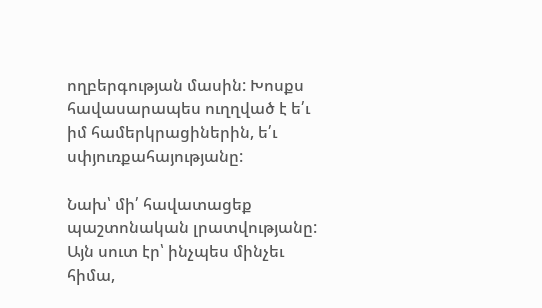ողբերգության մասին: Խոսքս հավասարապես ուղղված է ե՛ւ իմ համերկրացիներին, ե՛ւ սփյուռքահայությանը:

Նախ՝ մի՛ հավատացեք պաշտոնական լրատվությանը: Այն սուտ էր՝ ինչպես մինչեւ հիմա,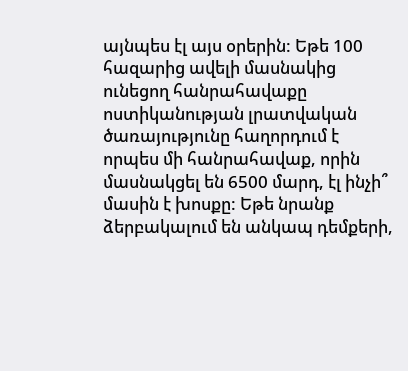այնպես էլ այս օրերին: Եթե 100 հազարից ավելի մասնակից ունեցող հանրահավաքը ոստիկանության լրատվական ծառայությունը հաղորդում է որպես մի հանրահավաք, որին մասնակցել են 6500 մարդ, էլ ինչի՞ մասին է խոսքը: Եթե նրանք ձերբակալում են անկապ դեմքերի,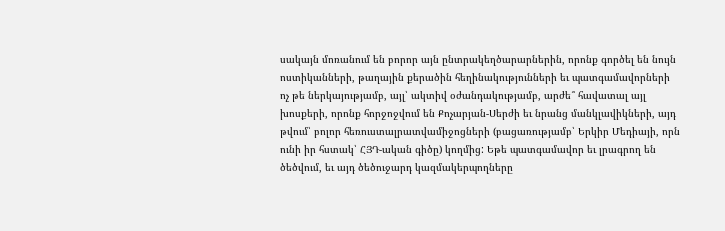սակայն մոռանում են բորոր այն ընտրակեղծարարներին, որոնք գործել են նույն ոստիկանների, թաղային քերածին հեղինակությունների եւ պատգամավորների ոչ թե ներկայությամբ, այլ՝ ակտիվ օժանդակությամբ, արժե՞ հավատալ այլ խոսքերի, որոնք հորջոջվում են Քոչարյան-Սերժի եւ նրանց մանկլավիկների, այդ թվում՝ բոլոր հեռուստալրատվամիջոցների (բացառությամբ՝ Երկիր Մեդիայի, որն ունի իր հստակ՝ ՀՅԴ-ական գիծը) կողմից: Եթե պատգամավոր եւ լրագրող են ծեծվում, եւ այդ ծեծուջարդ կազմակերպողները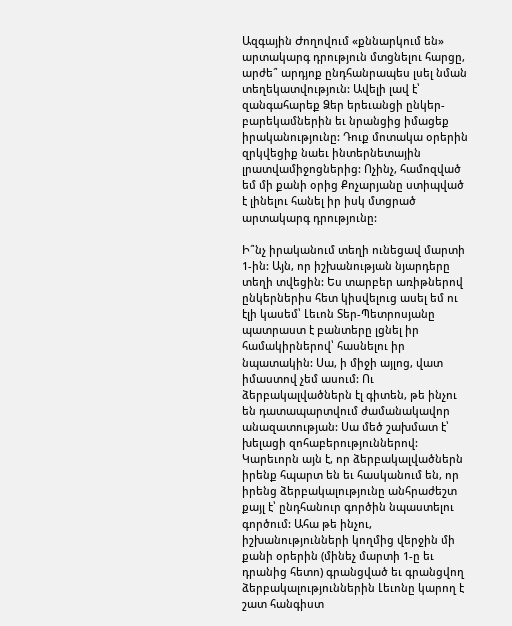Ազգային Ժողովում «քննարկում են» արտակարգ դրություն մտցնելու հարցը, արժե՞ արդյոք ընդհանրապես լսել նման տեղեկատվություն: Ավելի լավ է՝ զանգահարեք Ձեր երեւանցի ընկեր-բարեկամներին եւ նրանցից իմացեք իրականությունը: Դուք մոտակա օրերին զրկվեցիք նաեւ ինտերնետային լրատվամիջոցներից: Ոչինչ, համոզված եմ մի քանի օրից Քոչարյանը ստիպված է լինելու հանել իր իսկ մտցրած արտակարգ դրությունը:

Ի՞նչ իրականում տեղի ունեցավ մարտի 1-ին: Այն, որ իշխանության նյարդերը տեղի տվեցին: Ես տարբեր առիթներով ընկերներիս հետ կիսվելուց ասել եմ ու էլի կասեմ՝ Լեւոն Տեր-Պետրոսյանը պատրաստ է բանտերը լցնել իր համակիրներով՝ հասնելու իր նպատակին: Սա, ի միջի այլոց, վատ իմաստով չեմ ասում: Ու ձերբակալվածներն էլ գիտեն, թե ինչու են դատապարտվում ժամանակավոր անազատության: Սա մեծ շախմատ է՝ խելացի զոհաբերություններով: Կարեւորն այն է, որ ձերբակալվածներն իրենք հպարտ են եւ հասկանում են, որ իրենց ձերբակալությունը անհրաժեշտ քայլ է՝ ընդհանուր գործին նպաստելու գործում: Ահա թե ինչու, իշխանությունների կողմից վերջին մի քանի օրերին (մինեչ մարտի 1-ը եւ դրանից հետո) գրանցված եւ գրանցվող ձերբակալություններին Լեւոնը կարող է շատ հանգիստ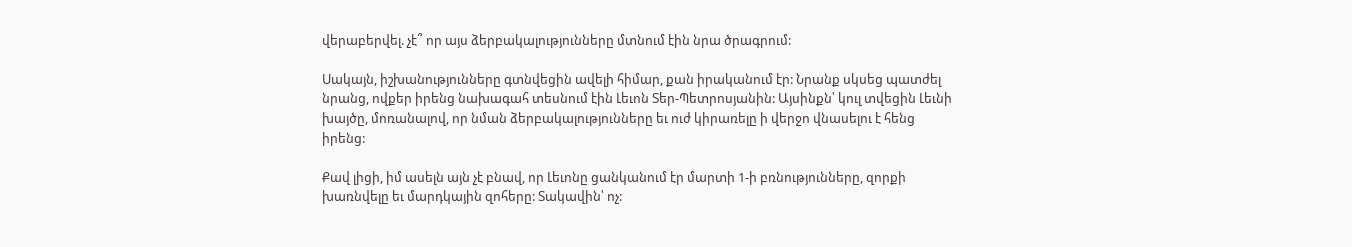վերաբերվել. չէ՞ որ այս ձերբակալությունները մտնում էին նրա ծրագրում:

Սակայն, իշխանությունները գտնվեցին ավելի հիմար, քան իրականում էր: Նրանք սկսեց պատժել նրանց, ովքեր իրենց նախագահ տեսնում էին Լեւոն Տեր-Պետրոսյանին: Այսինքն՝ կուլ տվեցին Լեւնի խայծը, մոռանալով, որ նման ձերբակալությունները եւ ուժ կիրառելը ի վերջո վնասելու է հենց իրենց:

Քավ լիցի, իմ ասելն այն չէ բնավ, որ Լեւոնը ցանկանում էր մարտի 1-ի բռնությունները, զորքի խառնվելը եւ մարդկային զոհերը: Տակավին՝ ոչ: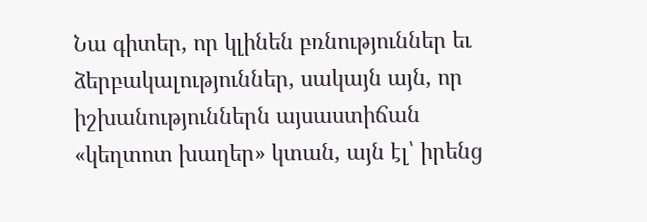Նա գիտեր, որ կլինեն բռնություններ եւ ձերբակալություններ, սակայն այն, որ իշխանություններն այսաստիճան «կեղտոտ խաղեր» կտան, այն էլ՝ իրենց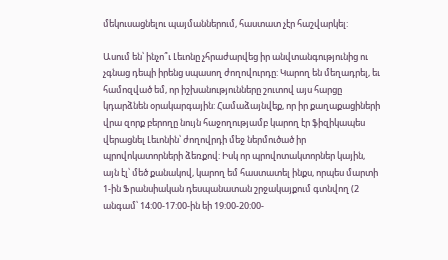մեկուսացնելու պայմաններում, հաստատ չէր հաշվարկել:

Ասում են՝ ինչո՞ւ Լեւոնը չհրաժարվեց իր անվտանգությունից ու չգնաց դեպի իրենց սպասող ժողովուրդը: Կարող են մեղադրել, եւ համոզված եմ, որ իշխանությունները շուտով այս հարցը կդարձնեն օրակարգային: Համաձայնվեք, որ իր քաղաքացիների վրա զորք բերողը նույն հաջողությամբ կարող էր ֆիզիկապես վերացնել Լեւոնին՝ ժողովրդի մեջ ներմուծած իր պրովոկատորների ձեռքով: Իսկ որ պրովոտակտորներ կային, այն էլ՝ մեծ քանակով, կարող եմ հաստատել ինքս, որպես մարտի 1-ին Ֆրանսիական դեսպանատան շրջակայքում գտնվող (2 անգամ՝ 14:00-17:00-ին եի 19:00-20:00-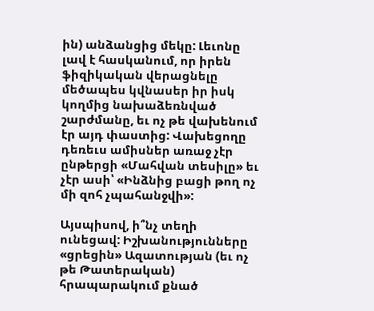ին) անձանցից մեկը: Լեւոնը լավ է հասկանում, որ իրեն ֆիզիկական վերացնելը մեծապես կվնասեր իր իսկ կողմից նախաձեռնված շարժմանը, եւ ոչ թե վախենում էր այդ փաստից: Վախեցողը դեռեւս ամիսներ առաջ չէր ընթերցի «Մահվան տեսիլը» եւ չէր ասի՝ «Ինձնից բացի թող ոչ մի զոհ չպահանջվի»:

Այսպիսով, ի՞նչ տեղի ունեցավ: Իշխանությունները «ցրեցին» Ազատության (եւ ոչ թե Թատերական) հրապարակում քնած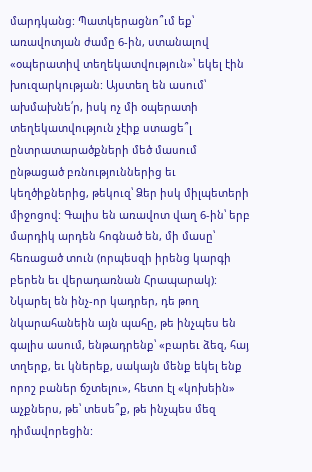մարդկանց: Պատկերացնո՞ւմ եք՝ առավոտյան ժամը 6-ին, ստանալով «օպերատիվ տեղեկատվություն»՝ եկել էին խուզարկության: Այստեղ են ասում՝ ախմախնե՛ր, իսկ ոչ մի օպերատի տեղեկատվություն չէիք ստացե՞լ ընտրատարածքների մեծ մասում ընթացած բռնություններից եւ կեղծիքներից, թեկուզ՝ Ձեր իսկ միլպետերի միջոցով: Գալիս են առավոտ վաղ 6-ին՝ երբ մարդիկ արդեն հոգնած են, մի մասը՝ հեռացած տուն (որպեսզի իրենց կարգի բերեն եւ վերադառնան Հրապարակ): Նկարել են ինչ-որ կադրեր, դե թող նկարահանեին այն պահը, թե ինչպես են գալիս ասում, ենթադրենք՝ «բարեւ ձեզ, հայ տղերք, եւ կներեք, սակայն մենք եկել ենք որոշ բաներ ճշտելու», հետո էլ «կոխեին» աչքներս, թե՝ տեսե՞ք, թե ինչպես մեզ դիմավորեցին: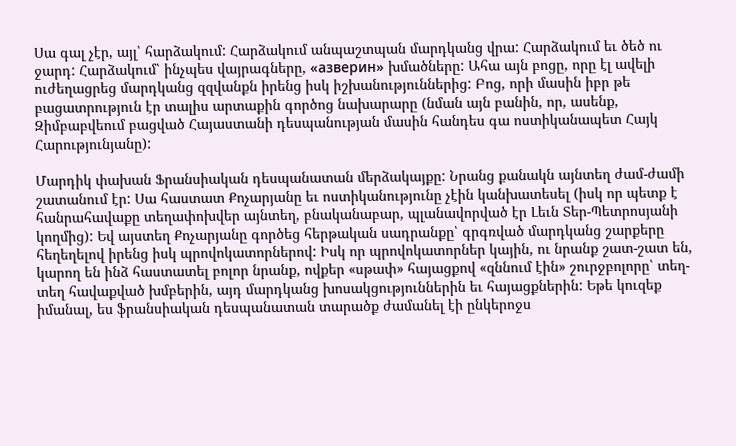Սա գալ չէր, այլ՝ հարձակում: Հարձակում անպաշտպան մարդկանց վրա: Հարձակում եւ ծեծ ու ջարդ: Հարձակում՝ ինչպես վայրագները, «азверин» խմածները: Ահա այն բոցը, որը էլ ավելի ուժեղացրեց մարդկանց զզվանքն իրենց իսկ իշխանություններից: Բոց, որի մասին իբր թե բացատրություն էր տալիս արտաքին գործոց նախարարը (նման այն բանին, որ, ասենք, Զիմբաբվեում բացված Հայաստանի դեսպանության մասին հանդես գա ոստիկանապետ Հայկ Հարությունյանը):

Մարդիկ փախան Ֆրանսիական դեսպանատան մերձակայքը: Նրանց քանակն այնտեղ ժամ-ժամի շատանում էր: Սա հաստատ Քոչարյանը եւ ոստիկանությունը չէին կանխատեսել (իսկ որ պետք է հանրահավաքը տեղափոխվեր այնտեղ, բնականաբար, պլանավորված էր Լեւն Տեր-Պետրոսյանի կողմից): Եվ այստեղ Քոչարյանը գործեց հերթական սադրանքը՝ գրգռված մարդկանց շարքերը հեղեղելով իրենց իսկ պրովոկատորներով: Իսկ որ պրովոկատորներ կային, ու նրանք շատ-շատ են, կարող են ինձ հաստատել բոլոր նրանք, ովքեր «սթափ» հայացքով «զննում էին» շուրջբոլորը՝ տեղ-տեղ հավաքված խմբերին, այդ մարդկանց խոսակցություններին եւ հայացքներին: Եթե կուզեք իմանալ, ես ֆրանսիական դեսպանատան տարածք ժամանել էի ընկերոջս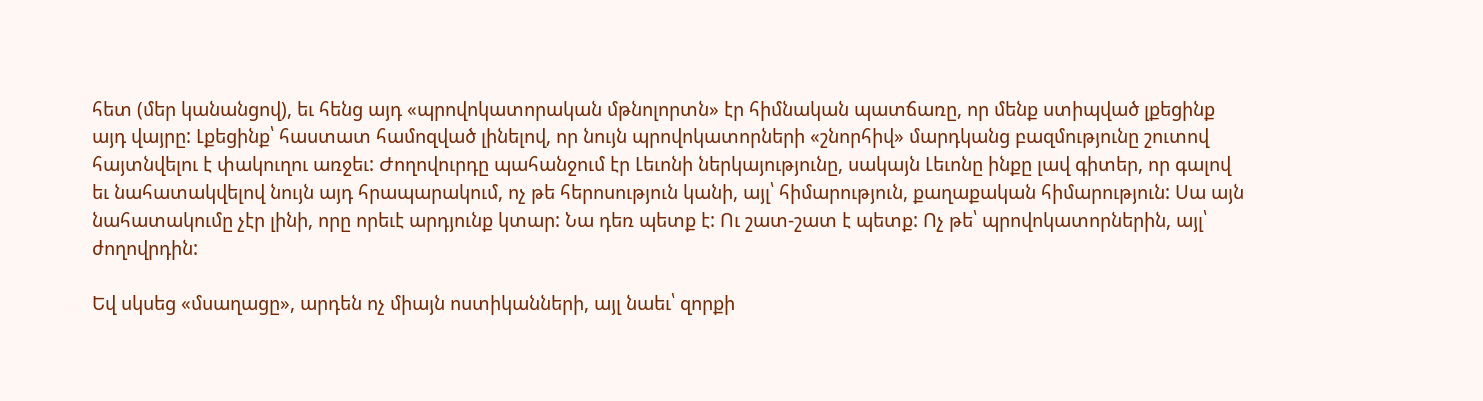հետ (մեր կանանցով), եւ հենց այդ «պրովոկատորական մթնոլորտն» էր հիմնական պատճառը, որ մենք ստիպված լքեցինք այդ վայրը: Լքեցինք՝ հաստատ համոզված լինելով, որ նույն պրովոկատորների «շնորհիվ» մարդկանց բազմությունը շուտով հայտնվելու է փակուղու առջեւ: Ժողովուրդը պահանջում էր Լեւոնի ներկայությունը, սակայն Լեւոնը ինքը լավ գիտեր, որ գալով եւ նահատակվելով նույն այդ հրապարակում, ոչ թե հերոսություն կանի, այլ՝ հիմարություն, քաղաքական հիմարություն: Սա այն նահատակումը չէր լինի, որը որեւէ արդյունք կտար: Նա դեռ պետք է: Ու շատ-շատ է պետք: Ոչ թե՝ պրովոկատորներին, այլ՝ ժողովրդին:

Եվ սկսեց «մսաղացը», արդեն ոչ միայն ոստիկանների, այլ նաեւ՝ զորքի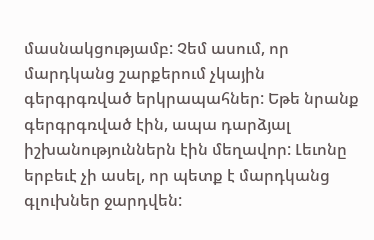մասնակցությամբ: Չեմ ասում, որ մարդկանց շարքերում չկային գերգրգռված երկրապահներ: Եթե նրանք գերգրգռված էին, ապա դարձյալ իշխանություններն էին մեղավոր: Լեւոնը երբեւէ չի ասել, որ պետք է մարդկանց գլուխներ ջարդվեն: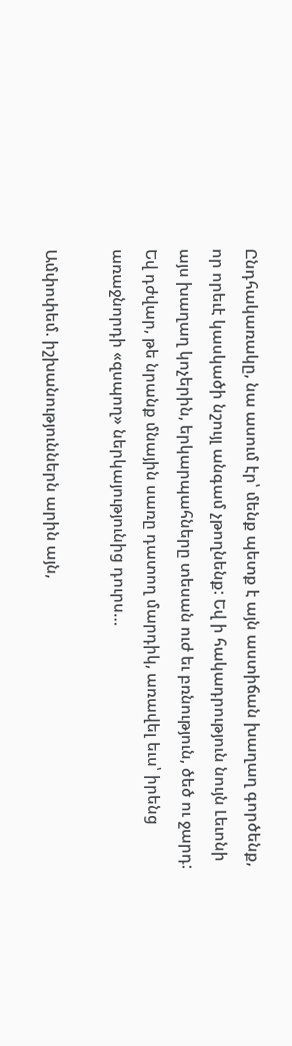Ընդհակառակը, նա ասում էր՝ մենք պետք է այն աստիճան խաղաղ գործենք, որ որեւէ կասկածի նշույլ անգամ չթողնենք: Եվ ի հակադրություն նույն Լեւոնի այս խաղաղ կոչերին, երկարպահները տեսան ուժ եւ բռնություն, ծեծ ու ջարդ: Եվ դժվար, թե նրանք մնային սառը դատող մարդիկ, առավել եւս՝ իրենց առաջնորդի «զսպող» ներկայությունից դուրս…

Ամփոփեմ. իշխանություններն արին այն,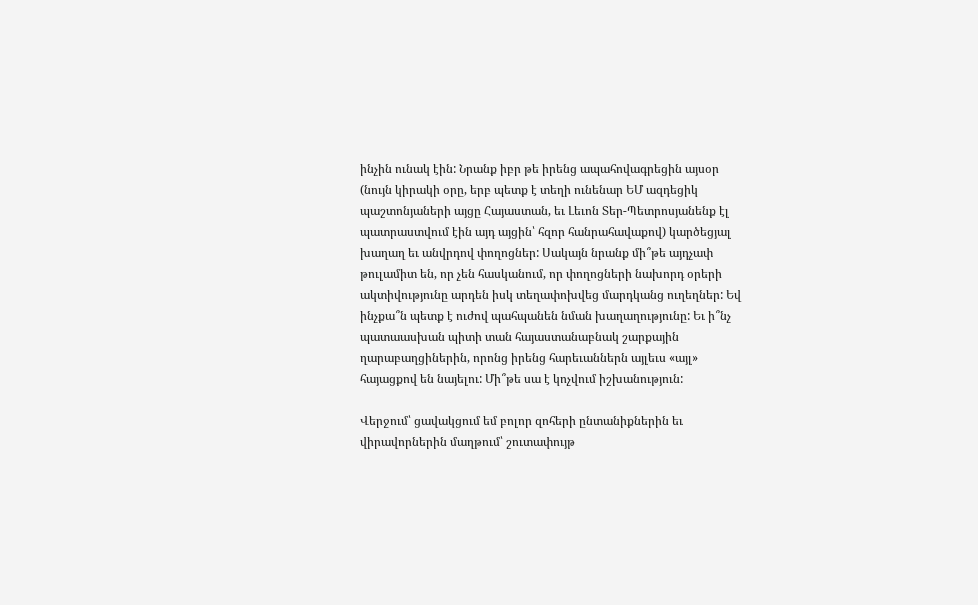ինչին ունակ էին: Նրանք իբր թե իրենց ապահովագրեցին այսօր (նույն կիրակի օրը, երբ պետք է տեղի ունենար ԵՄ ազդեցիկ պաշտոնյաների այցը Հայաստան, եւ Լեւոն Տեր-Պետրոսյանենք էլ պատրաստվում էին այդ այցին՝ հզոր հանրահավաքով) կարծեցյալ խաղաղ եւ անվրդով փողոցներ: Սակայն նրանք մի՞թե այդչափ թուլամիտ են, որ չեն հասկանում, որ փողոցների նախորդ օրերի ակտիվությունը արդեն իսկ տեղափոխվեց մարդկանց ուղեղներ: Եվ ինչքա՞ն պետք է ուժով պահպանեն նման խաղաղությունը: Եւ ի՞նչ պատաասխան պիտի տան հայաստանաբնակ շարքային ղարաբաղցիներին, որոնց իրենց հարեւաններն այլեւս «այլ» հայացքով են նայելու: Մի՞թե սա է կոչվում իշխանություն:

Վերջում՝ ցավակցում եմ բոլոր զոհերի ընտանիքներին եւ վիրավորներին մաղթում՝ շուտափույթ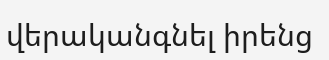վերականգնել իրենց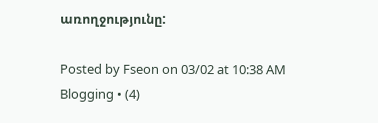առողջությունը:

Posted by Fseon on 03/02 at 10:38 AM
Blogging • (4)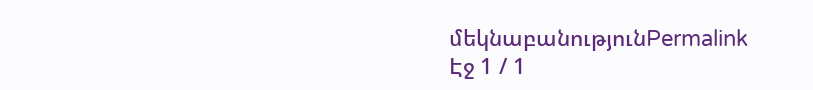մեկնաբանությունPermalink
Էջ 1 / 1